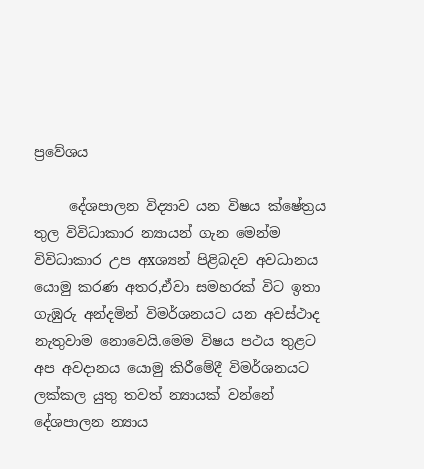ප්‍රවේශය

     දේශපාලන විද්‍යාව යන විෂය ක්ෂේත්‍රය තුල විවිධාකාර න්‍යායන් ගැන මෙන්ම විවිධාකාර උප අxශ්‍යන් පිළිබදව අවධානය යොමු කරණ අතර,ඒවා සමහරක් විට ඉතා ගැඹුරු අන්දමින් විමර්ශනයට යන අවස්ථාද නැතුවාම නොවෙයි.මෙම විෂය පථය තුළට අප අවදානය යොමු කිරීමේදී විමර්ශනයට ලක්කල යුතු තවත් න්‍යායක් වන්නේ දේශපාලන න්‍යාය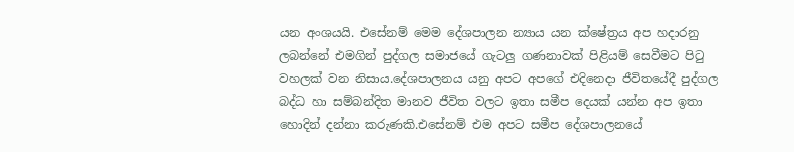යන අංශයයි. එසේනම් මෙම දේශපාලන න්‍යාය යන ක්ෂේත්‍රය අප හදාරනු ලබන්නේ එමගින් පුද්ගල සමාජයේ ගැටලු ගණනාවක් පිළියම් සෙවීමට පිටු වහලක් වන නිසාය.දේශපාලනය යනු අපට අපගේ එදිනෙදා ජීවිතයේදී පුද්ගල බද්ධ හා සම්බන්දිත මානව ජීවිත වලට ඉතා සමීප දෙයක් යන්න අප ඉතා හොදින් දන්නා කරුණකි.එසේනම් එම අපට සමීප දේශපාලනයේ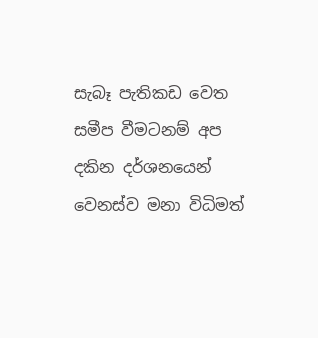සැබෑ පැතිකඩ වෙත සමීප වීමටනම් අප දකින දර්ශනයෙන් වෙනස්ව මනා විධිමත්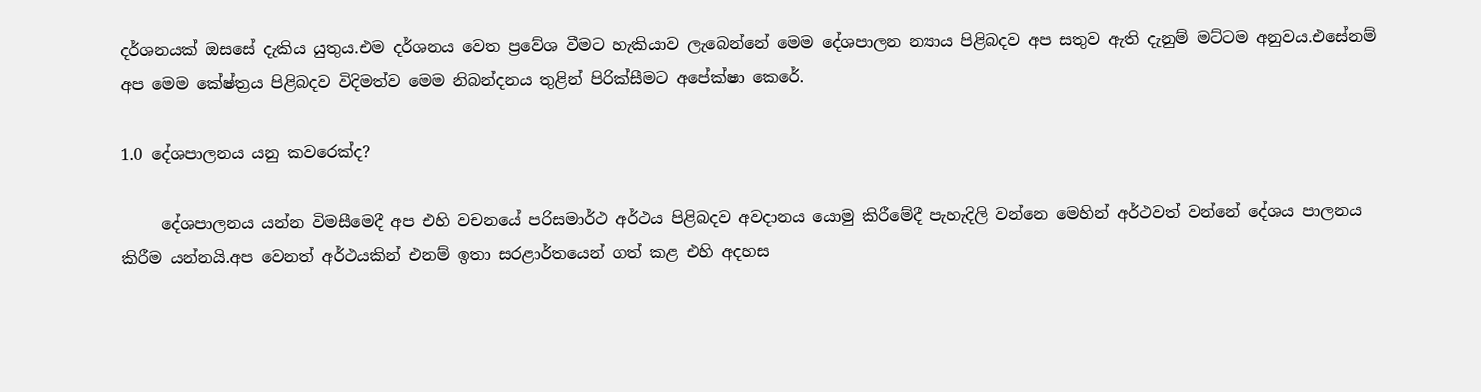දර්ශනයක් ඔසසේ දැකිය යුතුය.එම දර්ශනය වෙත ප්‍රවේශ වීමට හැකියාව ලැබෙන්නේ මෙම දේශපාලන න්‍යාය පිළිබදව අප සතුව ඇති දැනුම් මට්ටම අනුවය.එසේනම් අප මෙම කේෂ්ත්‍රය පිළිබදව විදිමත්ව මෙම නිබන්දනය තුළින් පිරික්සීමට අපේක්ෂා කෙරේ.

1.0 දේශපාලනය යනු කවරෙක්ද?

     දේශපාලනය යන්න විමසීමෙදී අප එහි වචනයේ පරිසමාර්ථ අර්ථය පිළිබදව අවදානය යොමු කිරීමේදී පැහැදිලි වන්නෙ මෙහින් අර්ථවත් වන්නේ දේශය පාලනය කිරීම යන්නයි.අප වෙනත් අර්ථයකින් එනම් ඉතා සරළාර්තයෙන් ගත් කළ එහි අදහස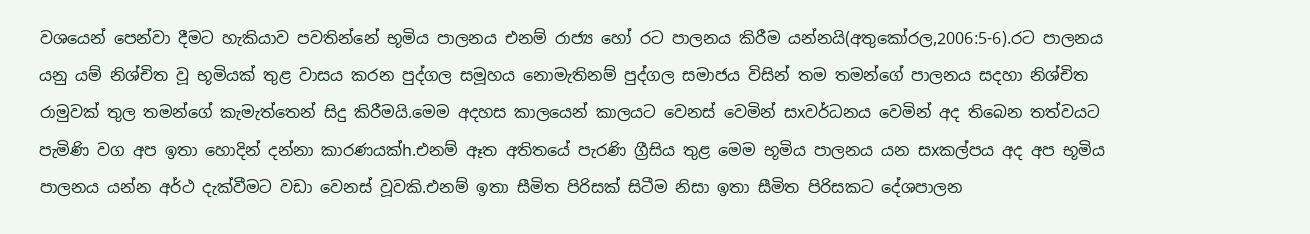වශයෙන් පෙන්වා දීමට හැකියාව පවතින්නේ භූමිය පාලනය එනම් රාජ්‍ය හෝ රට පාලනය කිරීම යන්නයි(අතුකෝරල,2006:5-6).රට පාලනය යනු යම් නිශ්චිත වූ භූමියක් තුළ වාසය කරන පුද්ගල සමූහය නොමැතිනම් පුද්ගල සමාජය විසින් තම තමන්ගේ පාලනය සදහා නිශ්චිත රාමුවක් තුල තමන්ගේ කැමැත්තෙන් සිදු කිරීමයි.මෙම අදහස කාලයෙන් කාලයට වෙනස් වෙමින් සxවර්ධනය වෙමින් අද තිබෙන තත්වයට පැමිණි වග අප ඉතා හොදින් දන්නා කාරණයක්‍h.එනම් ඈත අතිතයේ පැරණි ග්‍රීසිය තුළ මෙම භූමිය පාලනය යන සxකල්පය අද අප භූමිය පාලනය යන්න අර්ථ දැක්වීමට වඩා වෙනස් වූවකි.එනම් ඉතා සීමිත පිරිසක් සිටීම නිසා ඉතා සීමිත පිරිසකට දේශපාලන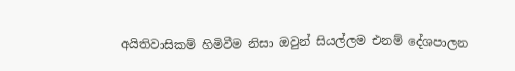අයිතිවාසිකම් හිමිවීම නිසා ඔවුන් සියල්ලම එනම් දේශපාලන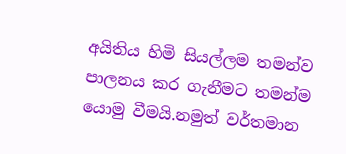අයිතිය හිමි සියල්ලම තමන්ව පාලනය කර ගැනීමට තමන්ම යොමු වීමයි.නමුත් වර්තමාන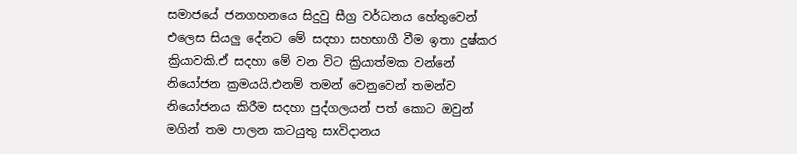සමාජයේ ජනගහනයෙ සිදුවු සීග්‍ර වර්ධනය හේතුවෙන් එලෙස සියලු දේනට මේ සදහා සහභාගී වීම ඉතා දුෂ්කර ක්‍රියාවකි.ඒ සදහා මේ වන විට ක්‍රියාත්මක වන්නේ නියෝජන ක්‍රමයයි.එනම් තමන් වෙනුවෙන් තමන්ව නියෝජනය කිරීම සදහා පුද්ගලයන් පත් කොට ඔවුන් මගින් තම පාලන කටයුතු සxවිදානය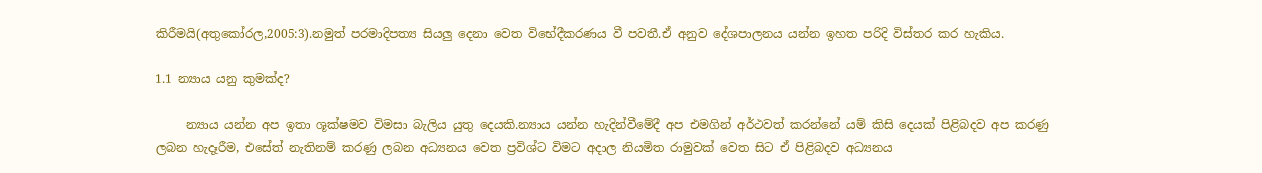කිරීමයි(අතුකෝරල,2005:3).නමුත් පරමාදිපත්‍ය සියලු දෙනා වෙත විභේදීකරණය වී පවතී.ඒ අනුව දේශපාලනය යන්න ඉහත පරිදි විස්තර කර හැකිය.

1.1 න්‍යාය යනු කුමක්ද?

     න්‍යාය යන්න අප ඉතා ශූක්ෂමව විමසා බැලිය යුතු දෙයකි.න්‍යාය යන්න හැදින්වීමේදී අප එමගින් අර්ථවත් කරන්නේ යම් කිසි දෙයක් පිළිබදව අප කරණු ලබන හැදෑරීම, එසේත් නැතිනම් කරණු ලබන අධ්‍යනය වෙත ප්‍රවිශ්ට විමට අදාල නියමිත රාමුවක් වෙත සිට ඒ පිළිබදව අධ්‍යනය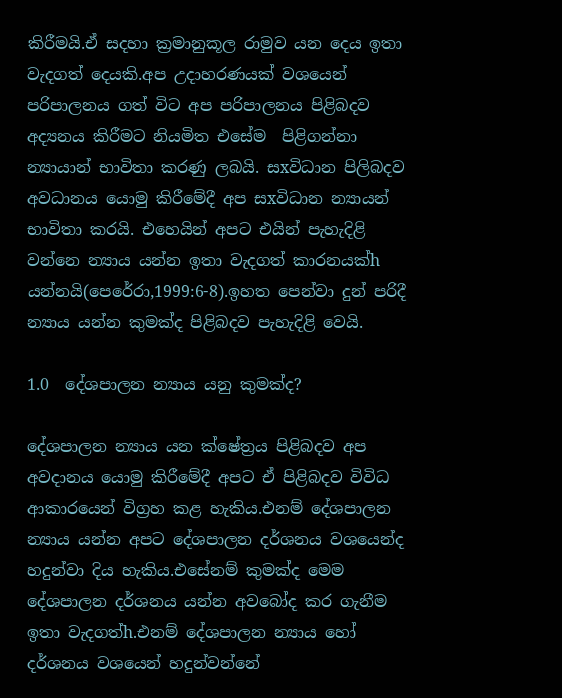කිරීමයි.ඒ සදහා ක්‍රමානුකූල රාමුව යන දෙය ඉතා වැදගත් දෙයකි.අප උදාහරණයක් වශයෙන් පරිපාලනය ගත් විට අප පරිපාලනය පිළිබදව අද්‍යනය කිරීමට නියමිත එසේම  පිළිගන්නා න්‍යායාන් භාවිතා කරණු ලබයි. සxවිධාන පිලිබදව අවධානය යොමු කිරීමේදී අප සxවිධාන න්‍යායන් භාවිතා කරයි. එහෙයින් අපට එයින් පැහැදිළි වන්නෙ න්‍යාය යන්න ඉතා වැදගත් කාරනයක්‍h යන්නයි(පෙරේරා,1999:6-8).ඉහත පෙන්වා දුන් පරිදී න්‍යාය යන්න කුමක්ද පිළිබදව පැහැදිළි වෙයි.

1.0  දේශපාලන න්‍යාය යනු කුමක්ද?

දේශපාලන න්‍යාය යන ක්ෂේත්‍රය පිළිබදව අප අවදානය යොමු කිරීමේදී අපට ඒ පිළිබදව විවිධ ආකාරයෙන් විග්‍රහ කළ හැකිය.එනම් දේශපාලන න්‍යාය යන්න අපට දේශපාලන දර්ශනය වශයෙන්ද හදුන්වා දිය හැකිය.එසේනම් කුමක්ද මෙම දේශපාලන දර්ශනය යන්න අවබෝද කර ගැනීම ඉතා වැදගත්‍h.එනම් දේශපාලන න්‍යාය හෝ දර්ශනය වශයෙන් හදුන්වන්නේ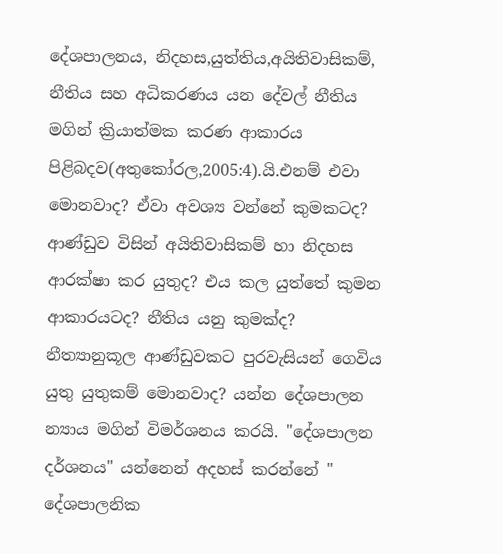දේශපාලනය, නිදහස,යුත්තිය,අයිතිවාසිකම්, නීතිය සහ අධිකරණය යන දේවල් නීතිය මගින් ක්‍රියාත්මක කරණ ආකාරය පිළිබදව(අතුකෝරල,2005:4).යි.එනම් එවා මොනවාද? ඒවා අවශ්‍ය වන්නේ කුමකටද? ආණ්ඩුව විසින් අයිතිවාසිකම් හා නිදහස ආරක්ෂා කර යුතුද? එය කල යුත්තේ කුමන ආකාරයටද? නීතිය යනු කුමක්ද? නීත්‍යානුකූල ආණ්ඩුවකට පුරවැසියන් ගෙවිය යුතු යුතුකම් මොනවාද? යන්න දේශපාලන න්‍යාය මගින් විමර්ශනය කරයි. "දේශපාලන දර්ශනය" යන්නෙන් අදහස් කරන්නේ " දේශපාලනික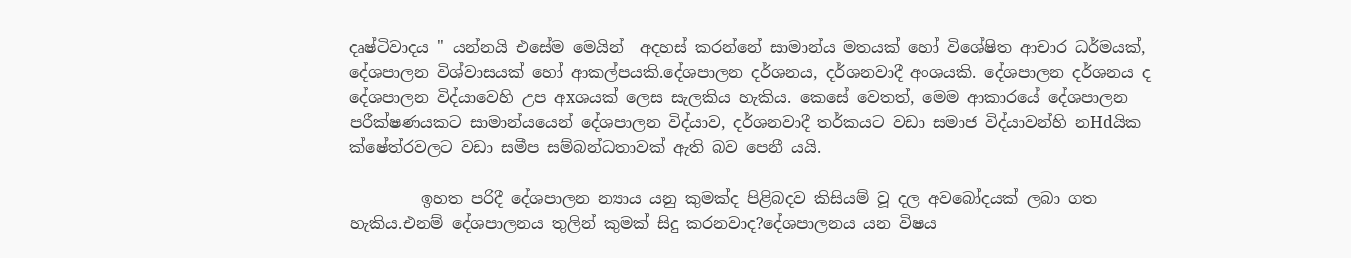දෘෂ්ටිවාදය " යන්නයි එසේම මෙයින්  අදහස් කරන්නේ සාමාන්ය මතයක් හෝ විශේෂිත ආචාර ධර්මයක්, දේශපාලන විශ්වාසයක් හෝ ආකල්පයකි.දේශපාලන දර්ශනය, දර්ශනවාදී අංශයකි. දේශපාලන දර්ශනය ද දේශපාලන විද්යාවෙහි උප අxශයක් ලෙස සැලකිය හැකිය. කෙසේ වෙතත්, මෙම ආකාරයේ දේශපාලන පරීක්ෂණයකට සාමාන්යයෙන් දේශපාලන විද්යාව, දර්ශනවාදී තර්කයට වඩා සමාජ විද්යාවන්හි නHdයික ක්ෂේත්රවලට වඩා සමීප සම්බන්ධතාවක් ඇති බව පෙනී යයි.

         ඉහත පරිදී දේශපාලන න්‍යාය යනු කුමක්ද පිළිබදව කිසියම් වූ දල අවබෝදයක් ලබා ගත හැකිය.එනම් දේශපාලනය තුලින් කුමක් සිදු කරනවාද?දේශපාලනය යන විෂය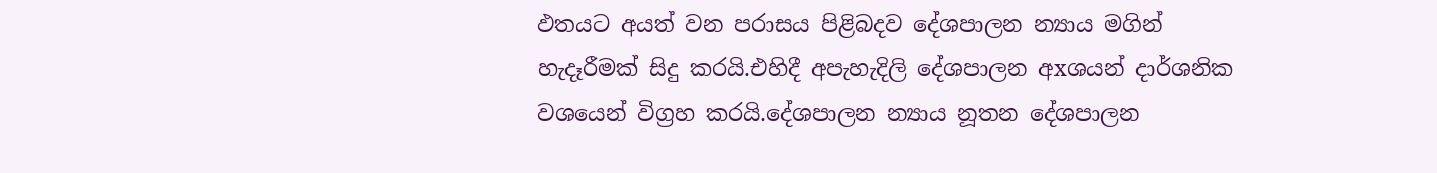ඵතයට අයත් වන පරාසය පිළිබදව දේශපාලන න්‍යාය මගින් හැදෑරීමක් සිදු කරයි.එහිදී අපැහැදිලි දේශපාලන අxශයන් දාර්ශනික වශයෙන් විග්‍රහ කරයි.දේශපාලන න්‍යාය නූතන දේශපාලන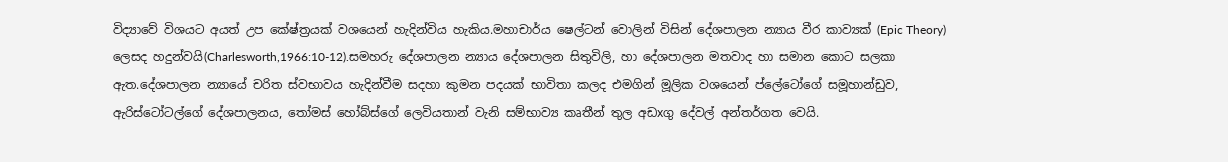විද්‍යාවේ විශයට අයත් උප කේෂ්ත්‍රයක් වශයෙන් හැදින්විය හැකිය.මහාචාර්ය ෂෙල්ටන් වොලින් විසින් දේශපාලන න්‍යාය වීර කාව්‍යක් (Epic Theory) ලෙසද හදුන්වයි(Charlesworth,1966:10-12).සමහරු දේශපාලන න්‍යාය දේශපාලන සිතුවිලි, හා දේශපාලන මතවාද හා සමාන කොට සලකා ඇත.දේශපාලන න්‍යායේ චරිත ස්වභාවය හැදින්වීම සදහා කුමන පදයක් භාවිතා කලද එමගින් මූලික වශයෙන් ප්ලේටෝගේ සමූහාන්ඩුව, ඇරිස්ටෝටල්ගේ දේශපාලනය, තෝමස් හෝබ්ස්ගේ ලෙවියතාන් වැනි සම්භාව්‍ය කෘතීන් තුල අඩxගු දේවල් අන්තර්ගත වෙයි.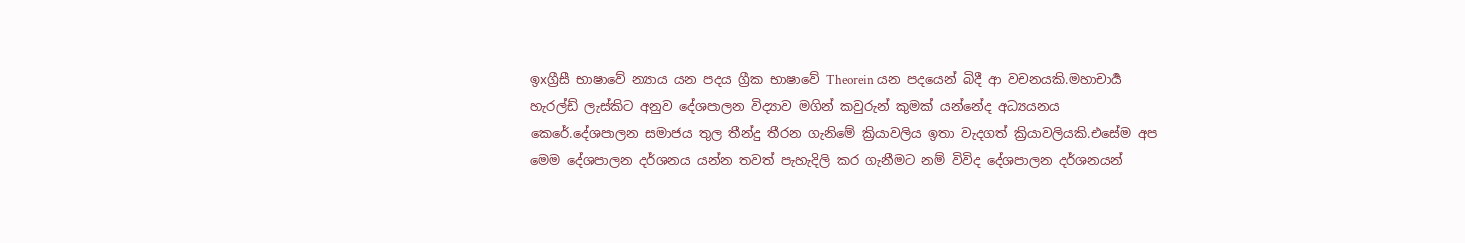ඉxග්‍රීසී භාෂාවේ න්‍යාය යන පදය ග්‍රීක භාෂාවේ Theorein යන පදයෙන් බිදී ආ වචනයකි.මහාචාර්‍ය හැරල්ඩ් ලැස්කිට අනුව දේශපාලන විද්‍යාව මගින් කවුරුන් කුමක් යන්නේද අධ්‍යයනය කෙරේ.දේශපාලන සමාජය තුල තීන්දු තීරන ගැනිමේ ක්‍රියාවලිය ඉතා වැදගත් ක්‍රියාවලියකි.එසේම අප මෙම දේශපාලන දර්ශනය යන්න තවත් පැහැදිලි කර ගැනීමට නම් විවිද දේශපාලන දර්ශනයන්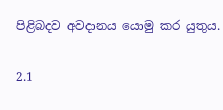පිළිබදව අවදානය යොමු කර යුතුය.

2.1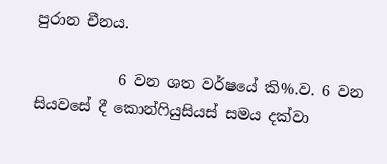පුරාන චීනය.

           6 වන ශත වර්ෂයේ කි%.ව. 6 වන සියවසේ දී කොන්ෆියුසියස් සමය දක්වා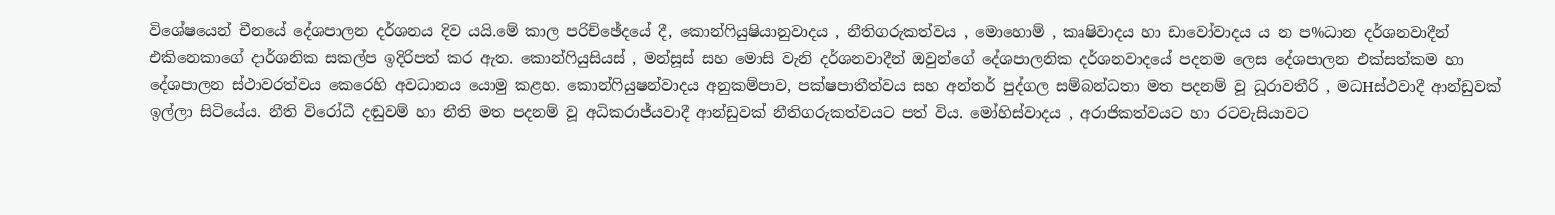විශේෂයෙන් චීනයේ දේශපාලන දර්ශනය දිව යයි.මේ කාල පරිච්ඡේදයේ දී, කොන්ෆියුෂියානුවාදය , නීතිගරුකත්වය , මොහොම් , කෘෂිවාදය හා ඩාවෝවාදය ය න ප%ධාන දර්ශනවාදීන් එකිනෙකාගේ දාර්ශනික සකල්ප ඉදිරිපත් කර ඇත. කොන්ෆියුසියස් , මන්සූස් සහ මොසි වැනි දර්ශනවාදීන් ඔවුන්ගේ දේශපාලනික දර්ශනවාදයේ පදනම ලෙස දේශපාලන එක්සත්කම හා දේශපාලන ස්ථාවරත්වය කෙරෙහි අවධානය යොමු කළහ. කොන්ෆියුෂන්වාදය අනුකම්පාව, පක්ෂපාතීත්වය සහ අන්තර් පුද්ගල සම්බන්ධතා මත පදනම් වූ ධූරාවතීරි , මධHස්ථවාදී ආන්ඩුවක් ඉල්ලා සිටියේය. නීති විරෝධී දඬුවම් හා නීති මත පදනම් වූ අධිකරාජ්යවාදී ආන්ඩුවක් නීතිගරුකත්වයට පත් විය. මෝහිස්වාදය , අරාජිකත්වයට හා රටවැසියාවට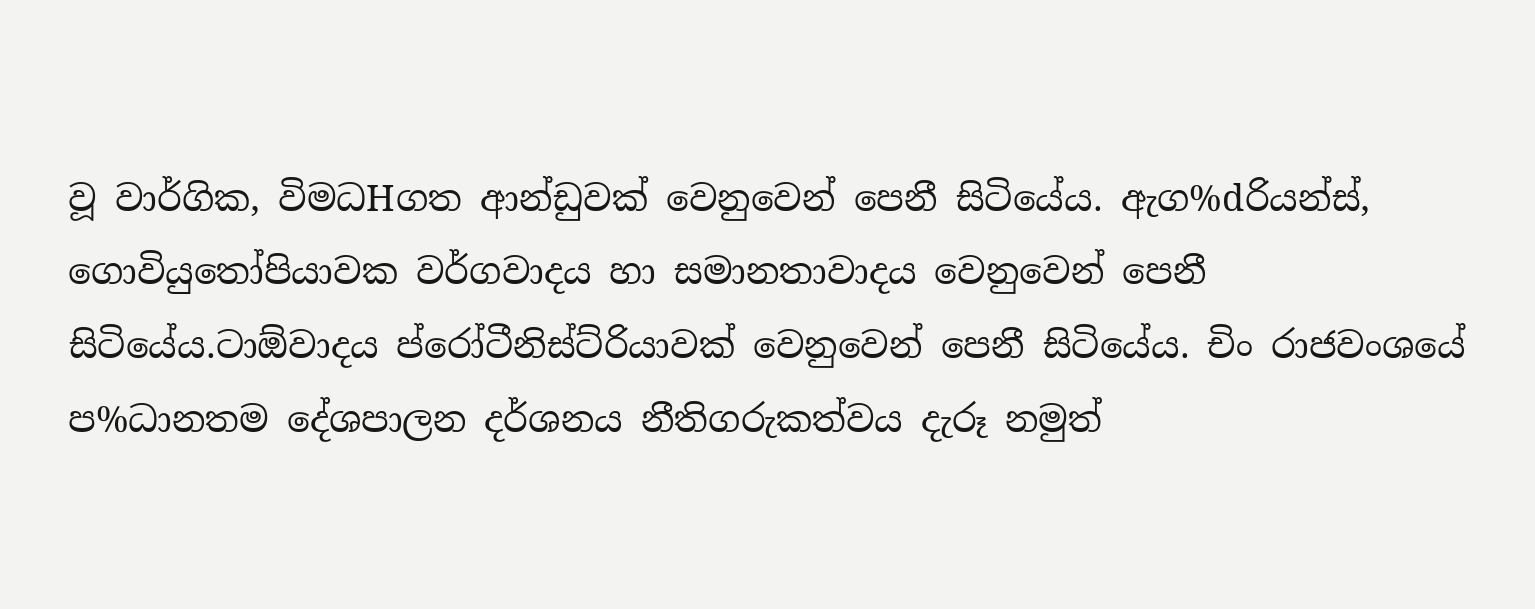වූ වාර්ගික, විමධHගත ආන්ඩුවක් වෙනුවෙන් පෙනී සිටියේය. ඇග%dරියන්ස්, ගොවියුතෝපියාවක වර්ගවාදය හා සමානතාවාදය වෙනුවෙන් පෙනී සිටියේය.ටාඕවාදය ප්රෝටීනිස්ට්රියාවක් වෙනුවෙන් පෙනී සිටියේය. චිං රාජවංශයේ ප%ධානතම දේශපාලන දර්ශනය නීතිගරුකත්වය දැරූ නමුත්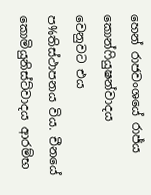හෙන් රාජවංශයේ රාජ්ය කොන්ෆියුෂන්වාදය වෙනුවට එය ප%තිස්ථාපනය විය. චීනයේ කොමියුනිස්ට්වාදය ආරම්භ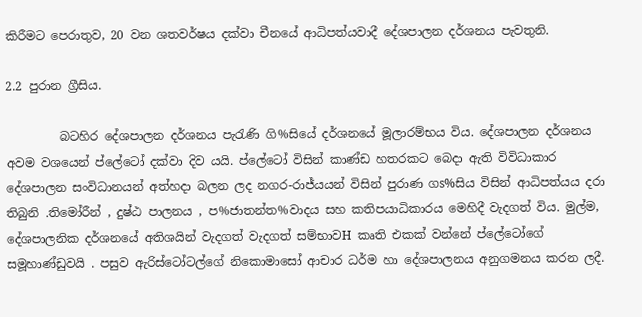කිරීමට පෙරාතුව, 20 වන ශතවර්ෂය දක්වා චීනයේ ආධිපත්යවාදී දේශපාලන දර්ශනය පැවතුනි.

2.2 පුරාන ග්‍රීසිය.

         බටහිර දේශපාලන දර්ශනය පැරැණි ගි%සියේ දර්ශනයේ මූලාරම්භය විය. දේශපාලන දර්ශනය අවම වශයෙන් ප්ලේටෝ දක්වා දිව යයි. ප්ලේටෝ විසින් කාණ්ඩ හතරකට බෙදා ඇති විවිධාකාර දේශපාලන සංවිධානයන් අත්හදා බලන ලද නගර-රාජ්යයන් විසින් පුරාණ ගs%සිය විසින් ආධිපත්යය දරා තිබුනි .තිමෝරීන් , දුෂ්ඨ පාලනය , ප%ජාතන්ත%වාදය සහ කතිපයාධිකාරය මෙහිදී වැදගත් විය. මුල්ම, දේශපාලනික දර්ශනයේ අතිශයින් වැදගත් වැදගත් සම්භාවH කෘති එකක් වන්නේ ප්ලේටෝගේ සමූහාණ්ඩුවයි . පසුව ඇරිස්ටෝටල්ගේ නිකොමාසෝ ආචාර ධර්ම හා දේශපාලනය අනුගමනය කරන ලදී.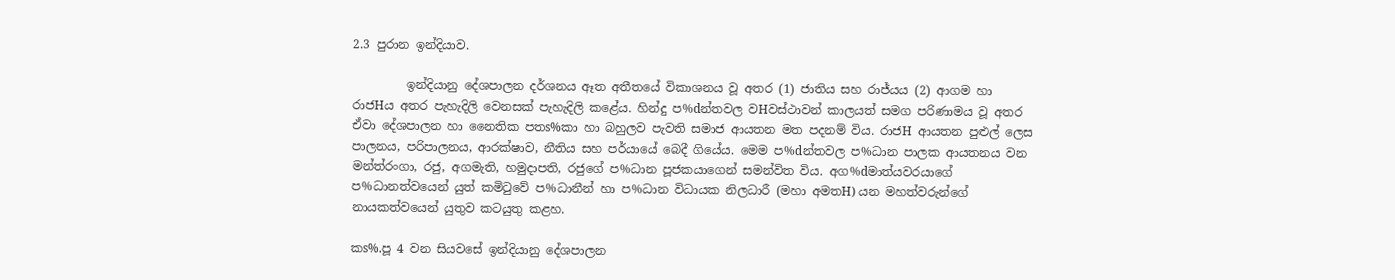2.3 පුරාන ඉන්දියාව.

         ඉන්දියානු දේශපාලන දර්ශනය ඈත අතීතයේ විකාශනය වූ අතර (1) ජාතිය සහ රාජ්යය (2) ආගම හා රාජHය අතර පැහැදිලි වෙනසක් පැහැදිලි කළේය. හින්දු ප%dන්තවල වHවස්ථාවන් කාලයත් සමග පරිණාමය වූ අතර ඒවා දේශපාලන හා නෛතික පතs%කා හා බහුලව පැවති සමාජ ආයතන මත පදනම් විය. රාජH ආයතන පුළුල් ලෙස පාලනය, පරිපාලනය, ආරක්ෂාව, නීතිය සහ පර්යායේ බෙදී ගියේය. මෙම ප%dන්තවල ප%ධාන පාලක ආයතනය වන මන්ත්රංගා, රජු, අගමැති, හමුදාපති, රජුගේ ප%ධාන පූජකයාගෙන් සමන්විත විය. අග%dමාත්යවරයාගේ ප%ධානත්වයෙන් යුත් කමිටුවේ ප%ධානීන් හා ප%ධාන විධායක නිලධාරී (මහා අමතH) යන මහත්වරුන්ගේ නායකත්වයෙන් යුතුව කටයුතු කළහ.

කs%.පූ 4 වන සියවසේ ඉන්දියානු දේශපාලන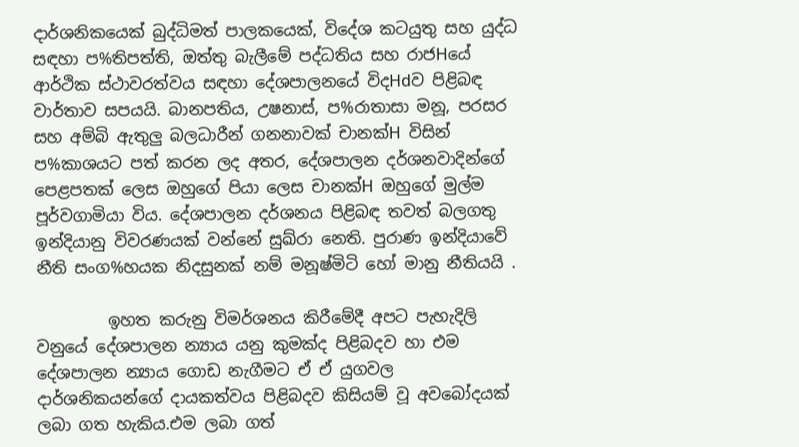දාර්ශනිකයෙක් බුද්ධිමත් පාලකයෙක්, විදේශ කටයුතු සහ යුද්ධ සඳහා ප%තිපත්ති, ඔත්තු බැලීමේ පද්ධතිය සහ රාජHයේ ආර්ථික ස්ථාවරත්වය සඳහා දේශපාලනයේ විදHdව පිළිබඳ වාර්තාව සපයයි. බානපතිය, උෂනාස්, ප%රාතාසා මනූ, පරසර සහ අම්බි ඇතුලු බලධාරීන් ගනනාවක් චානක්H විසින් ප%කාශයට පත් කරන ලද අතර, දේශපාලන දර්ශනවාදින්ගේ පෙළපතක් ලෙස ඔහුගේ පියා ලෙස චානක්H ඔහුගේ මුල්ම පූර්වගාමියා විය. දේශපාලන දර්ශනය පිළිබඳ තවත් බලගතු ඉන්දියානු විවරණයක් වන්නේ සුඛ්රා නෙති. පුරාණ ඉන්දියාවේ නීති සංග%හයක නිදසුනක් නම් මනූෂ්මිටි හෝ මානු නීතියයි .

         ඉහත කරුනු විමර්ශනය කිරීමේදී අපට පැහැදිලි වනුයේ දේශපාලන න්‍යාය යනු කුමක්ද පිළිබදව හා එම දේශපාලන න්‍යාය ගොඩ නැගීමට ඒ ඒ යුගවල දාර්ශනිකයන්ගේ දායකත්වය පිළිබදව කිසියම් වූ අවබෝදයක් ලබා ගත හැකිය.එම ලබා ගත්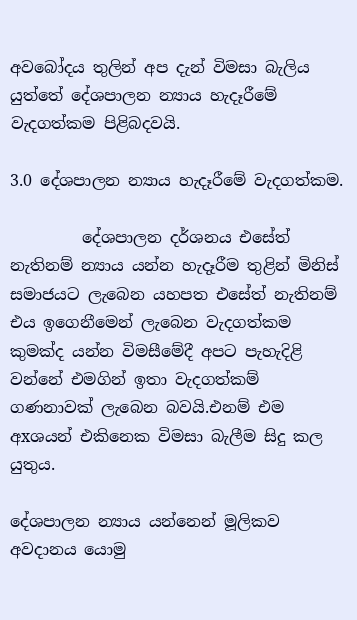අවබෝදය තුලින් අප දැන් විමසා බැලිය යුත්තේ දේශපාලන න්‍යාය හැදෑරීමේ වැදගත්කම පිළිබදවයි.

3.0 දේශපාලන න්‍යාය හැදෑරීමේ වැදගත්කම.

         දේශපාලන දර්ශනය එසේත් නැතිනම් න්‍යාය යන්න හැදෑරීම තුළින් මිනිස් සමාජයට ලැබෙන යහපත එසේත් නැතිනම් එය ඉගෙනීමෙන් ලැබෙන වැදගත්කම කුමක්ද යන්න විමසීමේදී අපට පැහැදිළි වන්නේ එමගින් ඉතා වැදගත්කම් ගණනාවක් ලැබෙන බවයි.එනම් එම අxශයන් එකිනෙක විමසා බැලීම සිදු කල යුතුය.

දේශපාලන න්‍යාය යන්නෙන් මූලිකව අවදානය යොමු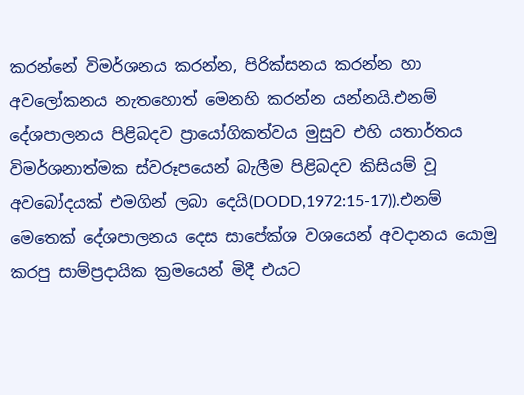කරන්නේ විමර්ශනය කරන්න, පිරික්සනය කරන්න හා අවලෝකනය නැතහොත් මෙනහි කරන්න යන්නයි.එනම් දේශපාලනය පිළිබදව ප්‍රායෝගිකත්වය මුසුව එහි යතාර්තය විමර්ශනාත්මක ස්වරූපයෙන් බැලීම පිළිබදව කිසියම් වූ අවබෝදයක් එමගින් ලබා දෙයි(DODD,1972:15-17)).එනම් මෙතෙක් දේශපාලනය දෙස සාපේක්ශ වශයෙන් අවදානය යොමු කරපු සාම්ප්‍රදායික ක්‍රමයෙන් මිදී එයට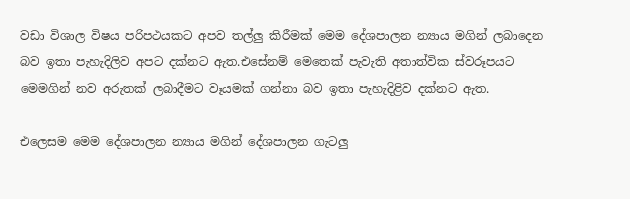වඩා විශාල විෂය පරිපථයකට අපව තල්ලු කිරීමක් මෙම දේශපාලන න්‍යාය මගින් ලබාදෙන බව ඉතා පැහැදිලිව අපට දක්නට ඇත.එසේනම් මෙතෙක් පැවැති අතාත්වික ස්වරූපයට මෙමගින් නව අරුතක් ලබාදීමට වෑයමක් ගන්නා බව ඉතා පැහැදිළිව දක්නට ඇත.

එලෙසම මෙම දේශපාලන න්‍යාය මගින් දේශපාලන ගැටලු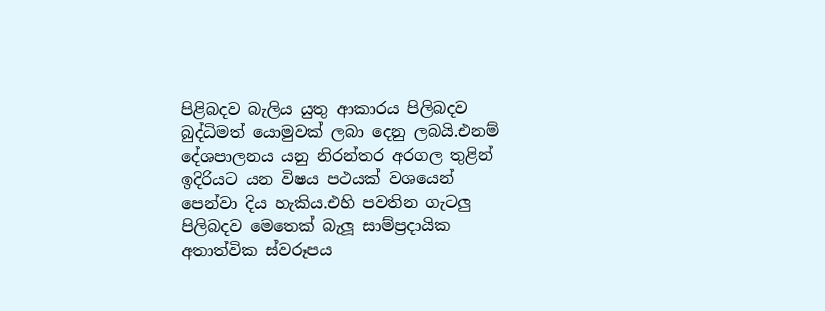පිළිබදව බැලිය යුතු ආකාරය පිලිබදව බුද්ධිමත් යොමුවක් ලබා දෙනු ලබයි.එනම් දේශපාලනය යනු නිරන්තර අරගල තුළින් ඉදිරියට යන විෂය පථයක් වශයෙන් පෙන්වා දිය හැකිය.එහි පවතින ගැටලු පිලිබදව මෙතෙක් බැලූ සාම්ප්‍රදායික අතාත්වික ස්වරූපය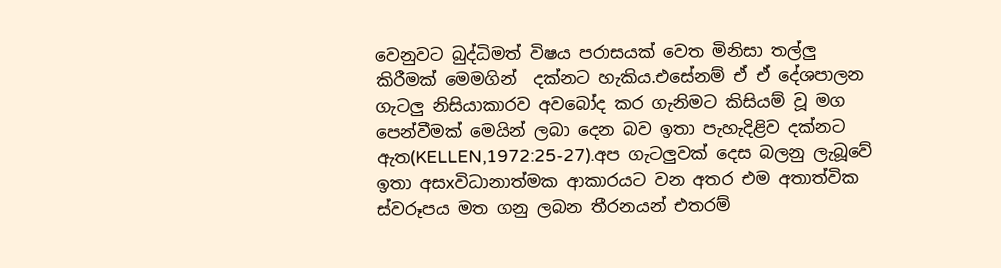වෙනුවට බුද්ධිමත් විෂය පරාසයක් වෙත මිනිසා තල්ලු කිරීමක් මෙමගින්  දක්නට හැකිය.එසේනම් ඒ ඒ දේශපාලන ගැටලු නිසියාකාරව අවබෝද කර ගැනිමට කිසියම් වූ මග පෙන්වීමක් මෙයින් ලබා දෙන බව ඉතා පැහැදිළිව දක්නට ඇත(KELLEN,1972:25-27).අප ගැටලුවක් දෙස බලනු ලැබූවේ ඉතා අසxවිධානාත්මක ආකාරයට වන අතර එම අතාත්වික ස්වරූපය මත ගනු ලබන තීරනයන් එතරම්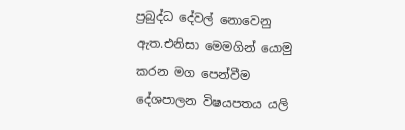ප්‍රබුද්ධ දේවල් නොවෙනු ඇත.එනිසා මෙමගින් යොමු කරන මග පෙන්වීම දේශපාලන විෂයපතය යලි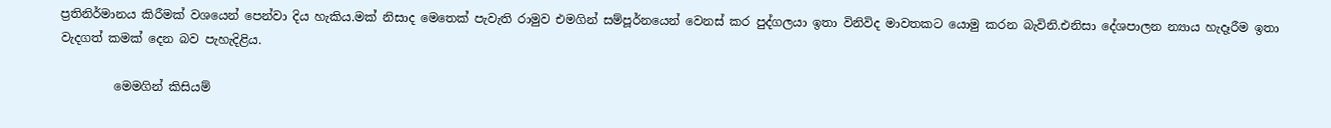ප්‍රතිනිර්මානය කිරීමක් වශයෙන් පෙන්වා දිය හැකිය.මක් නිසාද මෙතෙක් පැවැති රාමුව එමගින් සම්පූර්නයෙන් වෙනස් කර පුද්ගලයා ඉතා විනිවිද මාවතකට යොමු කරන බැවිනි.එනිසා දේශපාලන න්‍යාය හැදෑරීම ඉතා වැදගත් කමක් දෙන බව පැහැදිළිය.

         මෙමගින් කිසියම්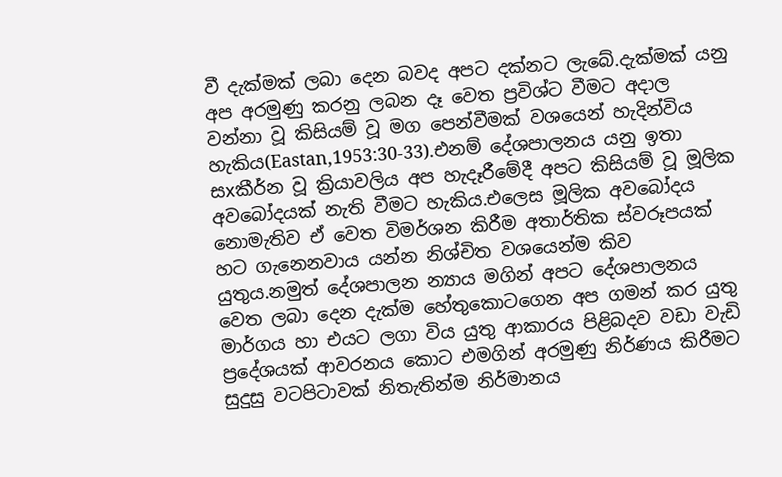වී දැක්මක් ලබා දෙන බවද අපට දක්නට ලැබේ.දැක්මක් යනු අප අරමුණු කරනු ලබන දෑ වෙත ප්‍රවිශ්ට වීමට අදාල වන්නා වූ කිසියම් වූ මග පෙන්වීමක් වශයෙන් හැදින්විය හැකිය(Eastan,1953:30-33).එනම් දේශපාලනය යනු ඉතා සxකීර්න වූ ක්‍රියාවලිය අප හැදෑරීමේදී අපට කිසියම් වූ මූලික අවබෝදයක් නැති වීමට හැකිය.එලෙස මූලික අවබෝදය නොමැතිව ඒ වෙත විමර්ශන කිරීම අතාර්තික ස්වරූපයක් හට ගැනෙනවාය යන්න නිශ්චිත වශයෙන්ම කිව යුතුය.නමුත් දේශපාලන න්‍යාය මගින් අපට දේශපාලනය වෙත ලබා දෙන දැක්ම හේතුකොටගෙන අප ගමන් කර යුතු මාර්ගය හා එයට ලගා විය යුතු ආකාරය පිළිබදව වඩා වැඩි ප්‍රදේශයක් ආවරනය කොට එමගින් අරමුණු නිර්ණය කිරීමට සුදුසු වටපිටාවක් නිතැතින්ම නිර්මානය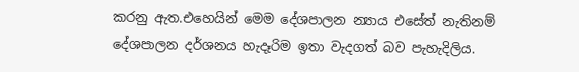කරනු ඇත.එහෙයින් මෙම දේශපාලන න්‍යාය එසේත් නැතිනම් දේශපාලන දර්ශනය හැදෑරිම ඉතා වැදගත් බව පැහැදිලිය.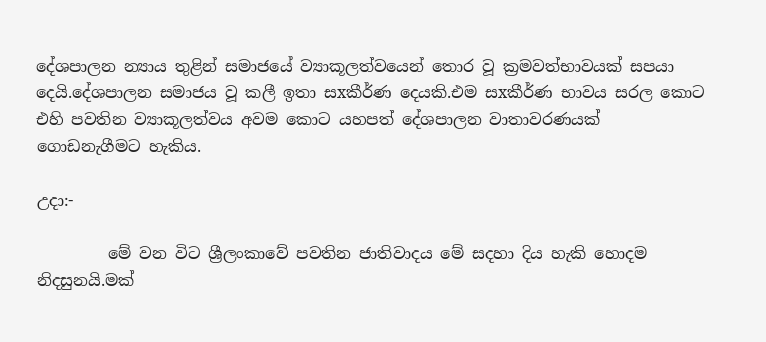දේශපාලන න්‍යාය තුළින් සමාජයේ ව්‍යාකූලත්වයෙන් තොර වූ ක්‍රමවත්භාවයක් සපයා දෙයි.දේශපාලන සමාජය වූ කලී ඉතා සxකීර්ණ දෙයකි.එම සxකීර්ණ භාවය සරල කොට එහි පවතින ව්‍යාකූලත්වය අවම කොට යහපත් දේශපාලන වාතාවරණයක් ගොඩනැගීමට හැකිය.

උදා:-

         මේ වන විට ශ්‍රීලංකාවේ පවතින ජාතිවාදය මේ සදහා දිය හැකි හොදම නිදසුනයි.මක්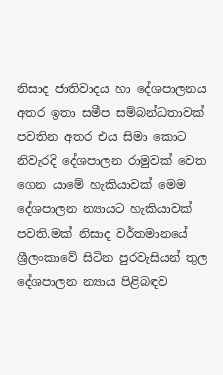නිසාද ජාතිවාදය හා දේශපාලනය අතර ඉතා සමීප සම්බන්ධතාවක් පවතින අතර එය සිමා කොට නිවැරදි දේශපාලන රාමුවක් වෙත ගෙන යාමේ හැකියාවක් මෙම දේශපාලන න්‍යායට හැකියාවක් පවති.මක් නිසාද වර්තමානයේ ශ්‍රීලංකාවේ සිටින පුරවැසියන් තුල දේශපාලන න්‍යාය පිළිබඳව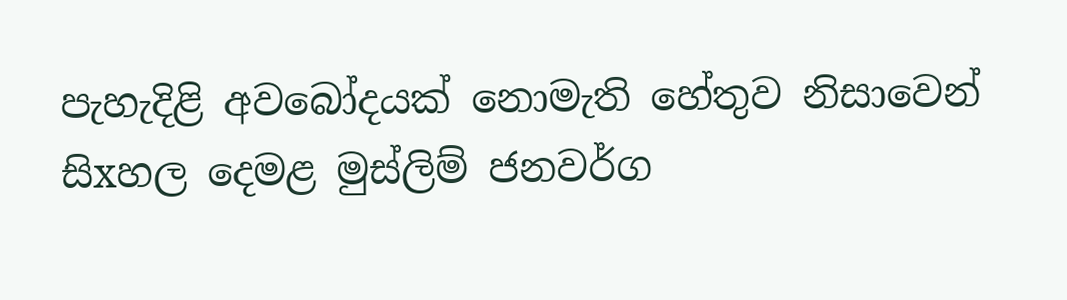පැහැදිළි අවබෝදයක් නොමැති හේතුව නිසාවෙන් සිxහල දෙමළ මුස්ලිම් ජනවර්ග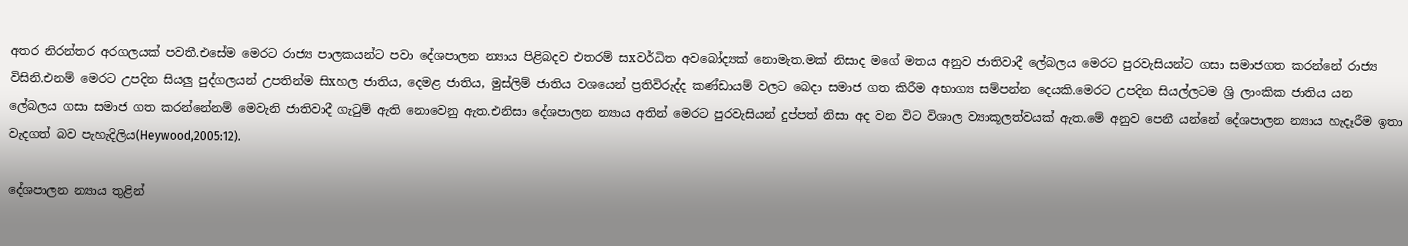අතර නිරන්තර අරගලයක් පවතී.එසේම මෙරට රාජ්‍ය පාලකයන්ට පවා දේශපාලන න්‍යාය පිළිබදව එතරම් සxවර්ධිත අවබෝද්‍යක් නොමැත.මක් නිසාද මගේ මතය අනුව ජාතිවාදී ලේබලය මෙරට පුරවැසියන්ට ගසා සමාජගත කරන්නේ රාජ්‍ය විසිනි.එනම් මෙරට උපදින සියලු පුද්ගලයන් උපතින්ම සිxහල ජාතිය, දෙමළ ජාතිය, මුස්ලිම් ජාතිය වශයෙන් ප්‍රතිවිරුද්ද කණ්ඩායම් වලට බෙදා සමාජ ගත කිරීම අභාග්‍ය සම්පන්න දෙයකි.මෙරට උපදින සියල්ලටම ශ්‍රි ලාංකික ජාතිය යන ලේබලය ගසා සමාජ ගත කරන්නේනම් මෙවැනි ජාතිවාදී ගැටුම් ඇති නොවෙනු ඇත.එනිසා දේශපාලන න්‍යාය අතින් මෙරට පුරවැසියන් දුප්පත් නිසා අද වන විට විශාල ව්‍යාකූලත්වයක් ඇත.මේ අනුව පෙනී යන්නේ දේශපාලන න්‍යාය හැදෑරීම ඉතා වැදගත් බව පැහැදිලිය(Heywood,2005:12).

දේශපාලන න්‍යාය තුළින්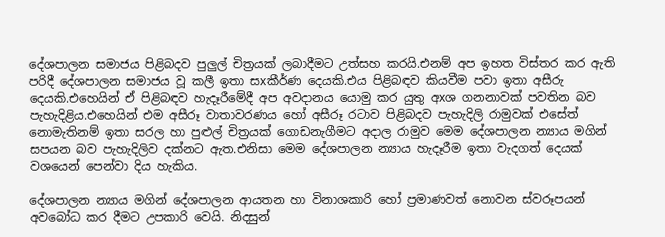දේශපාලන සමාජය පිළිබදව පුලුල් චිත්‍රයක් ලබාදීමට උත්සහ කරයි.එනම් අප ඉහත විස්තර කර ඇති පරිදී දේශපාලන සමාජය වූ කලී ඉතා සxකීර්ණ දෙයකි.එය පිළිබඳව කියවීම පවා ඉතා අසීරු දෙයකි.එහෙයින් ඒ පිළිබඳව හැදෑරීමේදී අප අවදානය යොමු කර යුතු අxශ ගනනාවක් පවතින බව පැහැදිළිය.එහෙයින් එම අසීරූ වාතාවරණය හෝ අසීරූ රටාව පිළිබදව පැහැදිලි රාමුවක් එසේත් නොමැතිනම් ඉතා සරල හා පුළුල් චිත්‍රයක් ගොඩනැගීමට අදාල රාමුව මෙම දේශපාලන න්‍යාය මගින් සපයන බව පැහැදිලිව දක්නට ඇත.එනිසා මෙම දේශපාලන න්‍යාය හැදෑරීම ඉතා වැදගත් දෙයක් වශයෙන් පෙන්වා දිය හැකිය.

දේශපාලන න්‍යාය මගින් දේශපාලන ආයතන හා විනාශකාරි හෝ ප්‍රමාණවත් නොවන ස්වරූපයන් අවබෝධ කර දීමට උපකාරි වෙයි. නිදසුන්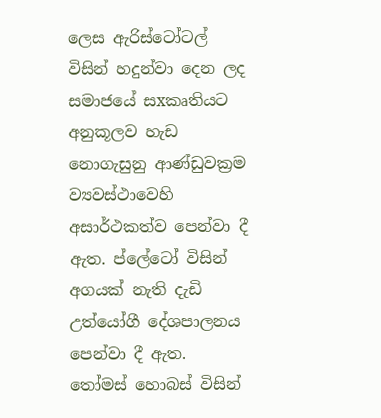ලෙස ඇරිස්ටෝටල් විසින් හදුන්වා දෙන ලද සමාජයේ සxකෘතියට අනුකූලව හැඩ නොගැසුනු ආණ්ඩුවක්‍රම ව්‍යවස්ථාවෙහි අසාර්ථකත්ව පෙන්වා දී ඇත. ප්ලේටෝ විසින් අගයක් නැති දැඩි උත්යෝගී දේශපාලනය පෙන්වා දී ඇත. තෝමස් හොබස් විසින්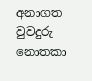අනාගත වුවදුරු නොතකා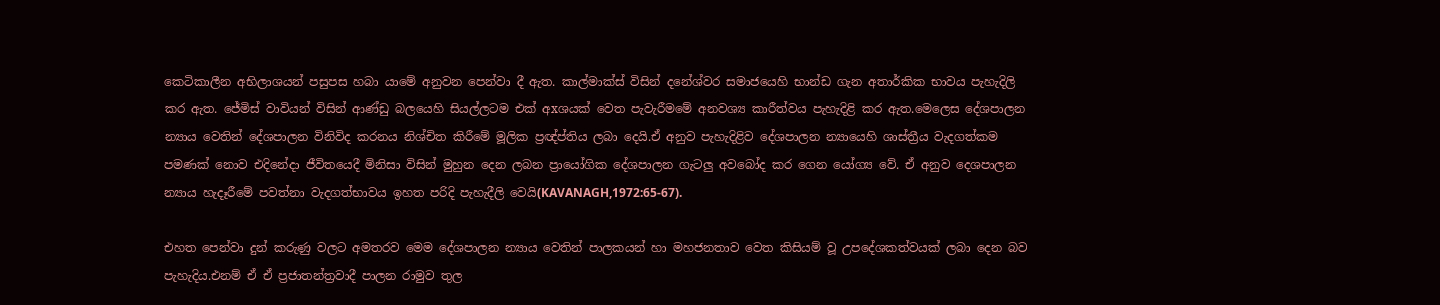කෙටිකාලීන අභිලාශයන් පසුපස හබා යාමේ අනුවන පෙන්වා දී ඇත. කාල්මාක්ස් විසින් දනේශ්වර සමාජයෙහි භාන්ඩ ගැන අතාර්කික භාවය පැහැදිලි කර ඇත. ජේමිස් වාවියන් විසින් ආණ්ඩු බලයෙහි සියල්ලටම එක් අxශයක් වෙත පැවැරීමමේ අනවශ්‍ය කාරීත්වය පැහැදිළි කර ඇත.මෙලෙස දේශපාලන න්‍යාය වෙතින් දේශපාලන විනිවිද කරනය නිශ්චිත කිරීමේ මූලික ප්‍රඥ්ප්තිය ලබා දෙයි.ඒ අනුව පැහැදිළිව දේශපාලන න්‍යායෙහි ශාස්ත්‍රීය වැදගත්කම පමණක් නොව එදිනේදා ජීවිතයෙදී මිනිසා විසින් මුහුන දෙන ලබන ප්‍රායෝගික දේශපාලන ගැටලු අවබෝද කර ගෙන යෝග්‍ය වේ. ඒ අනුව දෙශපාලන න්‍යාය හැදෑරීමේ පවත්නා වැදගත්භාවය ඉහත පරිදි පැහැදීලි වෙයි(KAVANAGH,1972:65-67).

එහත පෙන්වා දුන් කරුණු වලට අමතරව මෙම දේශපාලන න්‍යාය වෙතින් පාලකයන් හා මහජනතාව වෙත කිසියම් වූ උපදේශකත්වයක් ලබා දෙන බව පැහැදිය.එනම් ඒ ඒ ප්‍රජාතන්ත්‍රවාදී පාලන රාමුව තුල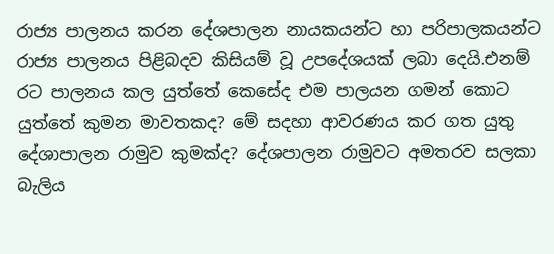රාජ්‍ය පාලනය කරන දේශපාලන නායකයන්ට හා පරිපාලකයන්ට රාජ්‍ය පාලනය පිළිබදව කිසියම් වූ උපදේශයක් ලබා දෙයි.එනම් රට පාලනය කල යුත්තේ කෙසේද එම පාලයන ගමන් කොට යුත්තේ කුමන මාවතකද? මේ සදහා ආවරණය කර ගත යුතු දේශාපාලන රාමුව කුමක්ද? දේශපාලන රාමුවට අමතරව සලකා බැලිය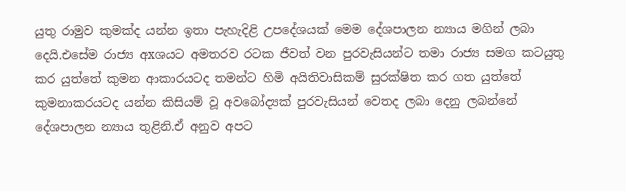යුතු රාමුව කුමක්ද යන්න ඉතා පැහැදිළි උපදේශයක් මෙම දේශපාලන න්‍යාය මගින් ලබා දෙයි.එසේම රාජ්‍ය අxශයට අමතරව රටක ජීවත් වන පුරවැසියන්ට තමා රාජ්‍ය සමග කටයුතු කර යුත්තේ කුමන ආකාරයටද තමන්ට හිමි අයිතිවාසිකම් සුරක්ෂිත කර ගත යුත්තේ කුමනාකරයටද යන්න කිසියම් වූ අවබෝද්‍යක් පුරවැසියන් වෙතද ලබා දෙනු ලබන්නේ දේශපාලන න්‍යාය තුළිනි.ඒ අනුව අපට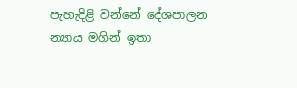පැහැදිළි වන්නේ දේශපාලන න්‍යාය මගින් ඉතා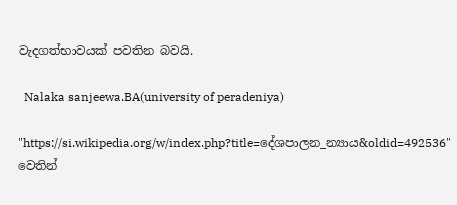වැදගත්භාවයක් පවතින බවයි.

  Nalaka sanjeewa.BA(university of peradeniya)

"https://si.wikipedia.org/w/index.php?title=දේශපාලන_න්‍යාය&oldid=492536" වෙතින්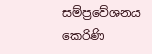සම්ප්‍රවේශනය කෙරිණි